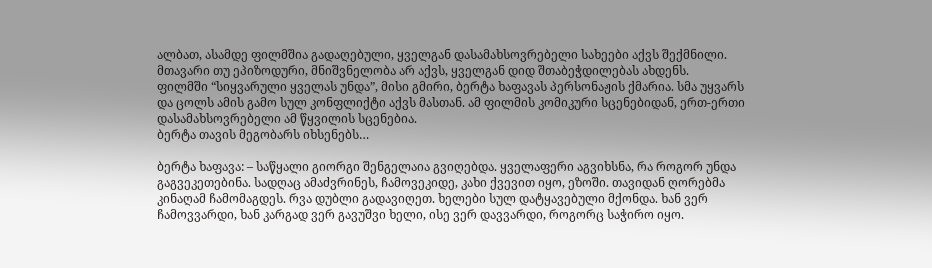ალბათ, ასამდე ფილმშია გადაღებული, ყველგან დასამახსოვრებელი სახეები აქვს შექმნილი. მთავარი თუ ეპიზოდური, მნიშვნელობა არ აქვს, ყველგან დიდ შთაბეჭდილებას ახდენს.
ფილმში “სიყვარული ყველას უნდა”, მისი გმირი, ბერტა ხაფავას პერსონაჟის ქმარია. სმა უყვარს და ცოლს ამის გამო სულ კონფლიქტი აქვს მასთან. ამ ფილმის კომიკური სცენებიდან, ერთ-ერთი დასამახსოვრებელი ამ წყვილის სცენებია.
ბერტა თავის მეგობარს იხსენებს…

ბერტა ხაფავა: – საწყალი გიორგი შენგელაია გვიღებდა. ყველაფერი აგვიხსნა, რა როგორ უნდა გაგვეკეთებინა. სადღაც ამაძვრინეს, ჩამოვეკიდე, კახი ქვევით იყო, ეზოში. თავიდან ღორებმა კინაღამ ჩამომაგდეს. რვა დუბლი გადავიღეთ. ხელები სულ დატყავებული მქონდა. ხან ვერ ჩამოვვარდი, ხან კარგად ვერ გავუშვი ხელი, ისე ვერ დავვარდი, როგორც საჭირო იყო.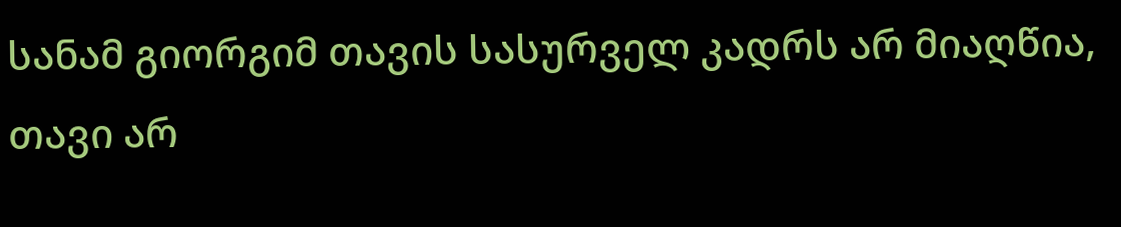სანამ გიორგიმ თავის სასურველ კადრს არ მიაღწია, თავი არ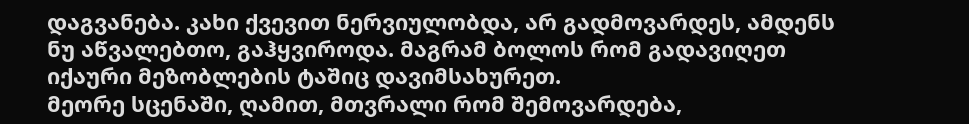დაგვანება. კახი ქვევით ნერვიულობდა, არ გადმოვარდეს, ამდენს ნუ აწვალებთო, გაჰყვიროდა. მაგრამ ბოლოს რომ გადავიღეთ იქაური მეზობლების ტაშიც დავიმსახურეთ.
მეორე სცენაში, ღამით, მთვრალი რომ შემოვარდება,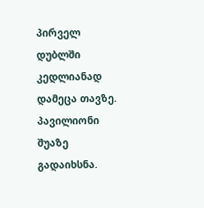პირველ დუბლში კედლიანად დამეცა თავზე. პავილიონი შუაზე გადაიხსნა.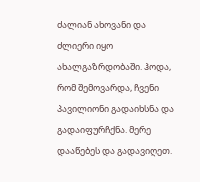ძალიან ახოვანი და ძლიერი იყო ახალგაზრდობაში. ჰოდა, რომ შემოვარდა, ჩვენი პავილიონი გადაიხსნა და გადაიფურჩქნა. მერე დააწებეს და გადავიღეთ.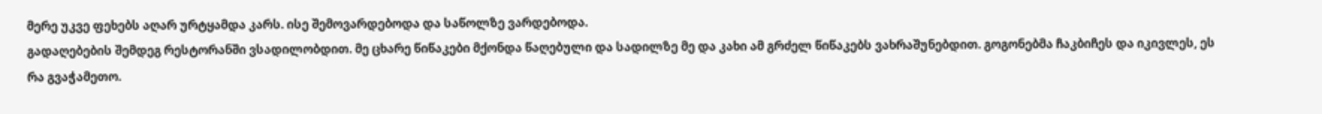მერე უკვე ფეხებს აღარ ურტყამდა კარს. ისე შემოვარდებოდა და საწოლზე ვარდებოდა.
გადაღებების შემდეგ რესტორანში ვსადილობდით. მე ცხარე წიწაკები მქონდა წაღებული და სადილზე მე და კახი ამ გრძელ წიწაკებს ვახრაშუნებდით. გოგონებმა ჩაკბიჩეს და იკივლეს, ეს რა გვაჭამეთო.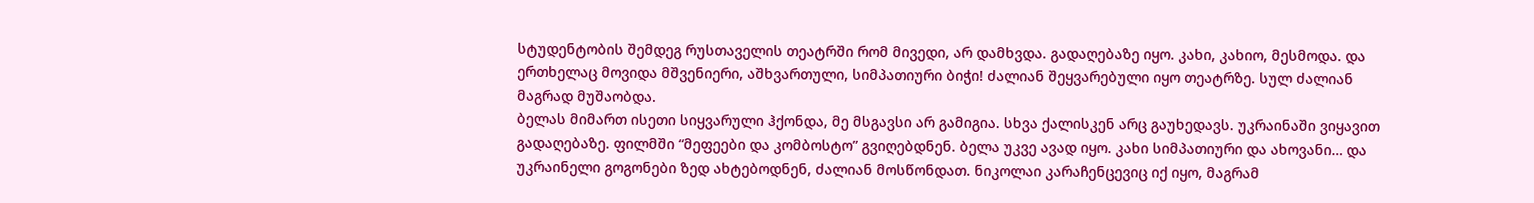სტუდენტობის შემდეგ რუსთაველის თეატრში რომ მივედი, არ დამხვდა. გადაღებაზე იყო. კახი, კახიო, მესმოდა. და ერთხელაც მოვიდა მშვენიერი, აშხვართული, სიმპათიური ბიჭი! ძალიან შეყვარებული იყო თეატრზე. სულ ძალიან მაგრად მუშაობდა.
ბელას მიმართ ისეთი სიყვარული ჰქონდა, მე მსგავსი არ გამიგია. სხვა ქალისკენ არც გაუხედავს. უკრაინაში ვიყავით გადაღებაზე. ფილმში “მეფეები და კომბოსტო” გვიღებდნენ. ბელა უკვე ავად იყო. კახი სიმპათიური და ახოვანი… და უკრაინელი გოგონები ზედ ახტებოდნენ, ძალიან მოსწონდათ. ნიკოლაი კარაჩენცევიც იქ იყო, მაგრამ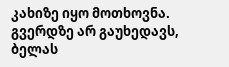კახიზე იყო მოთხოვნა. გვერდზე არ გაუხედავს, ბელას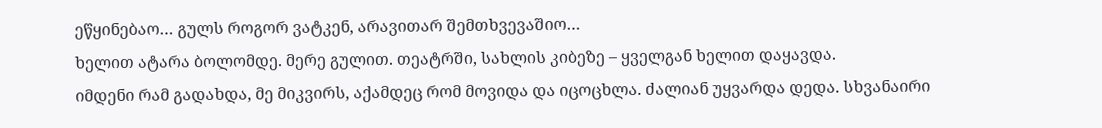ეწყინებაო… გულს როგორ ვატკენ, არავითარ შემთხვევაშიო…
ხელით ატარა ბოლომდე. მერე გულით. თეატრში, სახლის კიბეზე – ყველგან ხელით დაყავდა.
იმდენი რამ გადახდა, მე მიკვირს, აქამდეც რომ მოვიდა და იცოცხლა. ძალიან უყვარდა დედა. სხვანაირი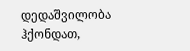დედაშვილობა ჰქონდათ,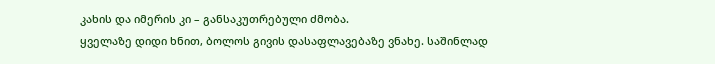კახის და იმერის კი – განსაკუთრებული ძმობა.
ყველაზე დიდი ხნით, ბოლოს გივის დასაფლავებაზე ვნახე. საშინლად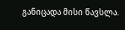განიცადა მისი წავსლა.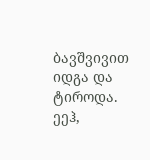ბავშვივით იდგა და ტიროდა.
ეეჰ,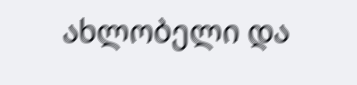ახლობელი და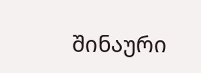შინაური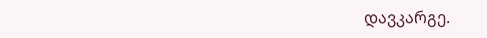დავკარგე.